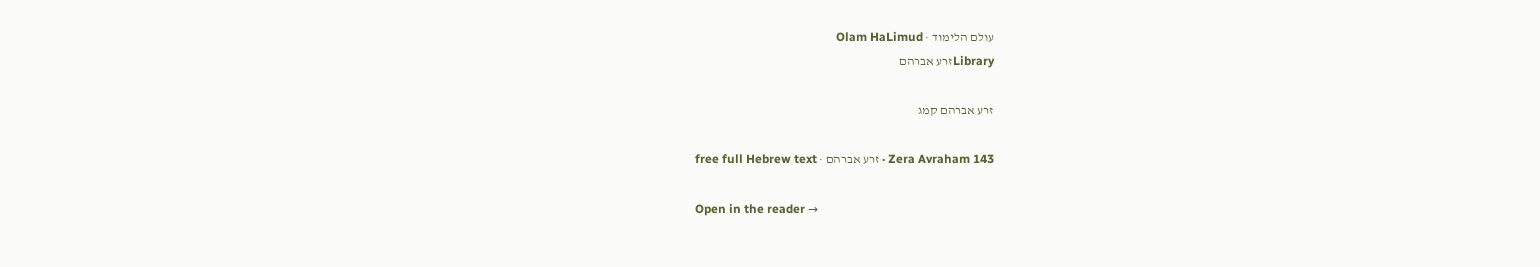עולם הלימוד · Olam HaLimud
Libraryזרע אברהם

זרע אברהם קמג

Zera Avraham 143 · זרע אברהם · free full Hebrew text

Open in the reader →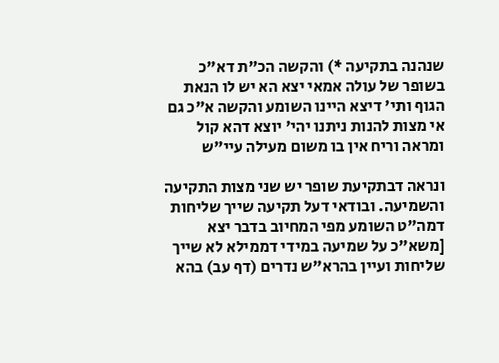שנהנה בתקיעה *) והקשה הכ"ת דא"כ בשופר של עולה אמאי יצא הא יש לו הנאת הגוף ותי' דיצא היינו השומע והקשה א"כ גם אי מצות להנות ניתנו יהי' יוצא דהא קול ומראה וריח אין בו משום מעילה עיי"ש

ונראה דבתקיעת שופר יש שני מצות התקיעה והשמיעה. ובודאי דעל תקיעה שייך שליחות דמה"ט השומע מפי המחיוב בדבר יצא [משא"כ על שמיעה במידי דממילא לא שייך שליחות ועיין בהרא"ש נדרים (דף עב) בהא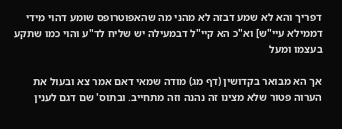דפריך והא לא שמע דבזה לא מהני מה שהאפוטרופס שומע דהוי מידי דממילא עיי"ש] וא"כ הא קיי"ל דבמעילה יש שליח לד"ע והוי כמו שתקע בעצמו ומעל

אך הא מבואר בקדושין (דף מג) מודה שמאי דאם אמר צא ובעול את הערוה פטור שלא מצינו זה נהנה וזה מתחייב. ובתוס' שם דגם לענין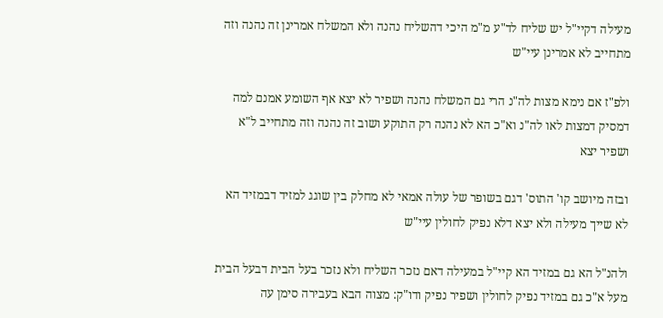מעילה דקיי"ל יש שליח לד"ע מ"מ היכי דהשליח נהנה ולא המשלח אמרינן זה נהנה וזה מתחייב לא אמרינן עיי"ש

ולפ"ז אם נימא מצות לה"נ הרי גם המשלח נהנה ושפיר לא יצא אף השומע אמנם למה דמסיק דמצות לאו לה"נ וא"כ הא לא נהנה רק התוקע ושוב זה נהנה וזה מתחייב ל"א ושפיר יצא

ובזה מיושב קו' התוס' דגם בשופר של עולה אמאי לא מחלק בין שוגג למזיד דבמזיד הא לא שייך מעילה ולא יצא דלא נפיק לחולין עיי"ש

ולהנ"ל הא גם במזיד הא קיי"ל במעילה דאם נזכר השליח ולא נזכר בעל הבית דבעל הבית מעל א"כ גם במזיד נפיק לחולין ושפיר נפיק ודו"ק: מצוה הבא בעבירה סימן עה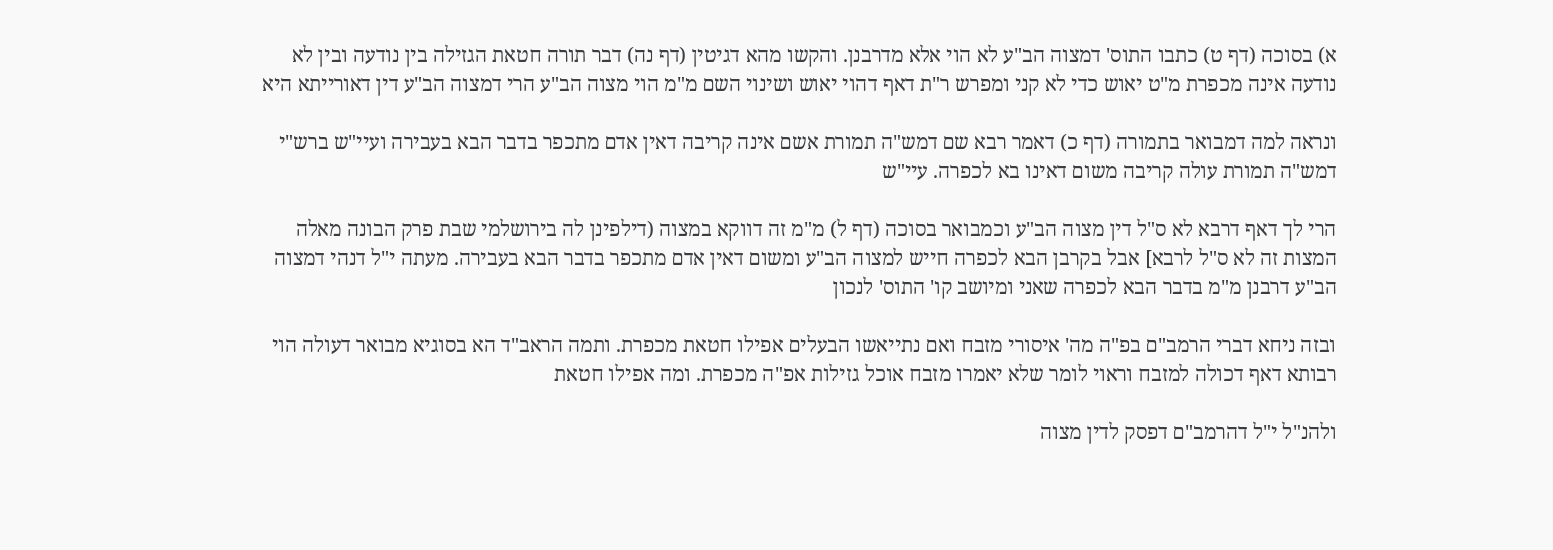א) בסוכה (דף ט) כתבו התוס' דמצוה הב"ע לא הוי אלא מדרבנן. והקשו מהא דגיטין (דף נה) דבר תורה חטאת הגזילה בין נודעה ובין לא נודעה אינה מכפרת מ"ט יאוש כדי לא קני ומפרש ר"ת דאף דהוי יאוש ושינוי השם מ"מ הוי מצוה הב"ע הרי דמצוה הב"ע דין דאורייתא היא

ונראה למה דמבואר בתמורה (דף כ) דאמר רבא שם דמש"ה תמורת אשם אינה קריבה דאין אדם מתכפר בדבר הבא בעבירה ועיי"ש ברש"י דמש"ה תמורת עולה קריבה משום דאינו בא לכפרה. עיי"ש

הרי לך דאף דרבא לא ס"ל דין מצוה הב"ע וכמבואר בסוכה (דף ל) מ"מ זה דווקא במצוה (דילפינן לה בירושלמי שבת פרק הבונה מאלה המצות זה לא ס"ל לרבא] אבל בקרבן הבא לכפרה חייש למצוה הב"ע ומשום דאין אדם מתכפר בדבר הבא בעבירה. מעתה י"ל דנהי דמצוה הב"ע דרבנן מ"מ בדבר הבא לכפרה שאני ומיושב קו' התוס' לנכון

ובזה ניחא דברי הרמב"ם בפ"ה מה' איסורי מזבח ואם נתייאשו הבעלים אפילו חטאת מכפרת. ותמה הראב"ד הא בסוגיא מבואר דעולה הוי רבותא דאף דכולה למזבח וראוי לומר שלא יאמרו מזבח אוכל גזילות אפ"ה מכפרת. ומה אפילו חטאת

ולהנ"ל י"ל דהרמב"ם דפסק לדין מצוה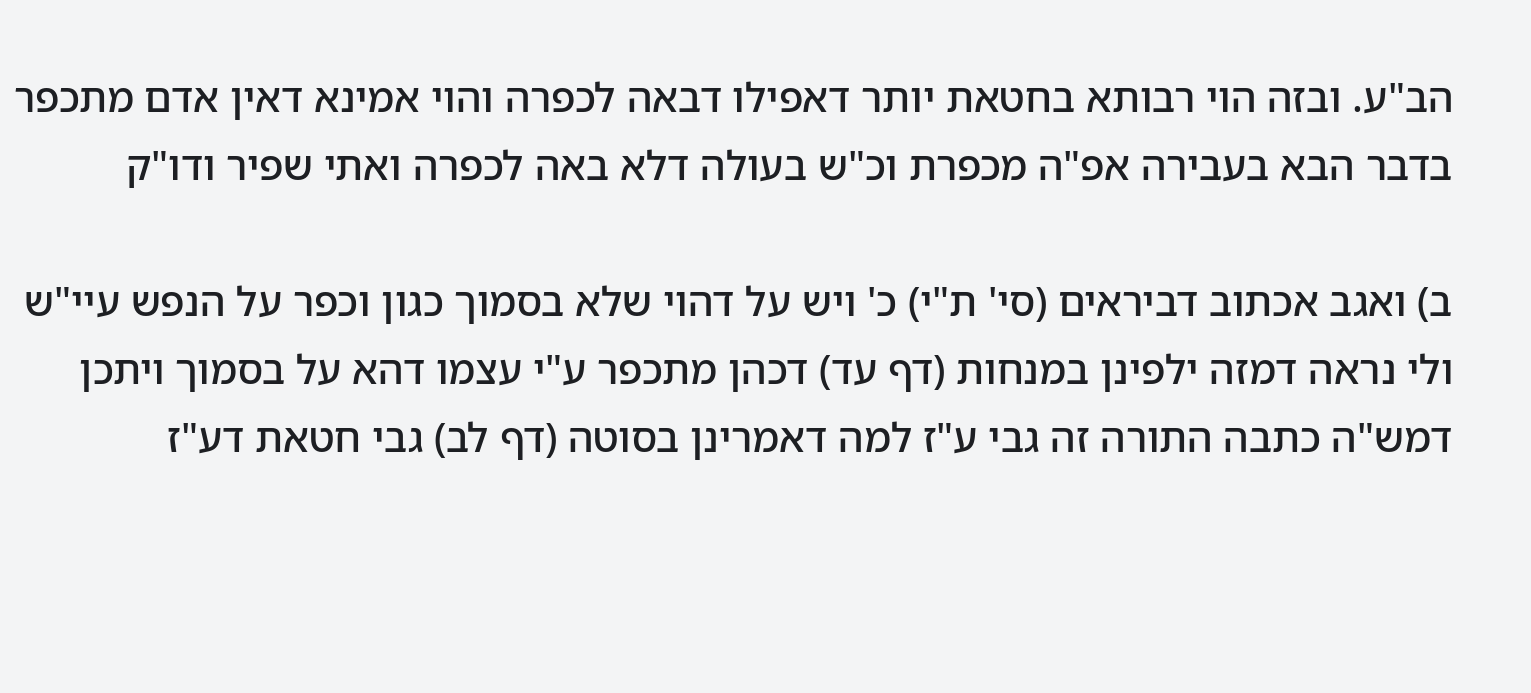הב"ע. ובזה הוי רבותא בחטאת יותר דאפילו דבאה לכפרה והוי אמינא דאין אדם מתכפר בדבר הבא בעבירה אפ"ה מכפרת וכ"ש בעולה דלא באה לכפרה ואתי שפיר ודו"ק

ב) ואגב אכתוב דביראים (סי' ת"י) כ' ויש על דהוי שלא בסמוך כגון וכפר על הנפש עיי"ש ולי נראה דמזה ילפינן במנחות (דף עד) דכהן מתכפר ע"י עצמו דהא על בסמוך ויתכן דמש"ה כתבה התורה זה גבי ע"ז למה דאמרינן בסוטה (דף לב) גבי חטאת דע"ז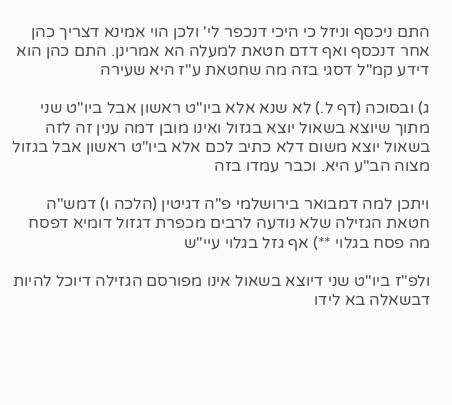התם ניכסף וניזל כי היכי דנכפר לי' ולכן הוי אמינא דצריך כהן אחר דנכסף ואף דדם חטאת למעלה הא אמרינן. התם כהן הוא דידע קמ"ל דסגי בזה מה שחטאת ע"ז היא שעירה

ג) ובסוכה (דף ל.) לא שנא אלא ביו"ט ראשון אבל ביו"ט שני מתוך שיוצא בשאול יוצא בגזול ואינו מובן דמה ענין זה לזה בשאול יוצא משום דלא כתיב לכם אלא ביו"ט ראשון אבל בגזול מצוה הב"ע היא. וכבר עמדו בזה

ויתכן למה דמבואר בירושלמי פ"ה דגיטין (הלכה ו) דמש"ה חטאת הגזילה שלא נודעה לרבים מכפרת דגזול דומיא דפסח מה פסח בגלוי **) אף גזל בגלוי עיי"ש

ולפ"ז ביו"ט שני דיוצא בשאול אינו מפורסם הגזילה דיוכל להיות דבשאלה בא לידו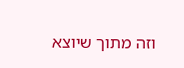וזה מתוך שיוצא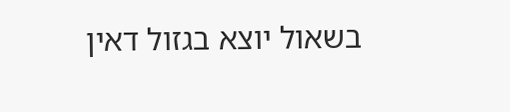בשאול יוצא בגזול דאין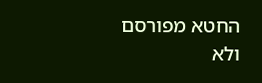החטא מפורסם ולא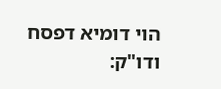הוי דומיא דפסח ודו"ק: